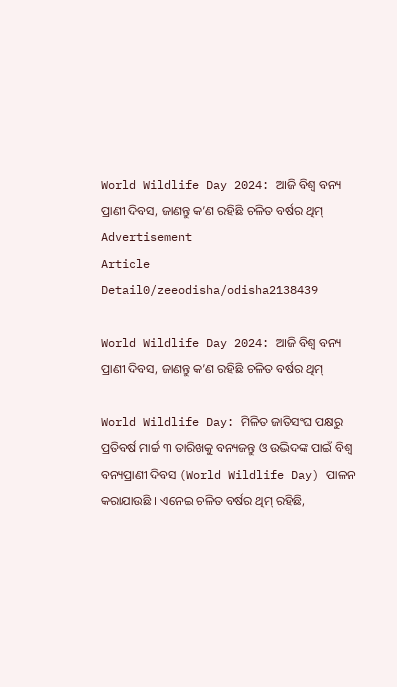World Wildlife Day 2024: ଆଜି ବିଶ୍ବ ବନ୍ୟ ପ୍ରାଣୀ ଦିବସ, ଜାଣନ୍ତୁ କ’ଣ ରହିଛି ଚଳିତ ବର୍ଷର ଥିମ୍
Advertisement
Article Detail0/zeeodisha/odisha2138439

World Wildlife Day 2024: ଆଜି ବିଶ୍ବ ବନ୍ୟ ପ୍ରାଣୀ ଦିବସ, ଜାଣନ୍ତୁ କ’ଣ ରହିଛି ଚଳିତ ବର୍ଷର ଥିମ୍

World Wildlife Day: ମିଳିତ ଜାତିସଂଘ ପକ୍ଷରୁ ପ୍ରତିବର୍ଷ ମାର୍ଚ୍ଚ ୩ ତାରିଖକୁ ବନ୍ୟଜନ୍ତୁ ଓ ଉଦ୍ଭିଦଙ୍କ ପାଇଁ ବିଶ୍ବ ବନ୍ୟପ୍ରାଣୀ ଦିବସ (World Wildlife Day) ପାଳନ କରାଯାଉଛି । ଏନେଇ ଚଳିତ ବର୍ଷର ଥିମ୍ ରହିଛି,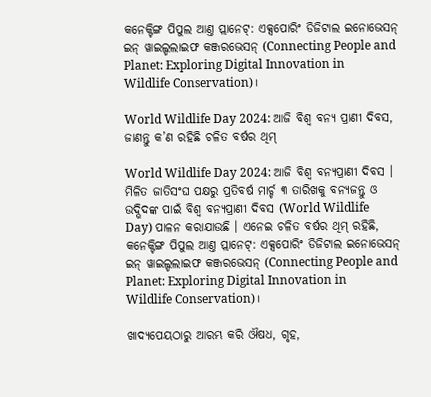କନେକ୍ଟିଙ୍ଗ ପିପୁଲ ଆଣ୍ତ ପ୍ଲାନେଟ୍: ଏକ୍ସପୋରିଂ ଡିଜିଟାଲ ଇନୋଭେସନ୍ ଇନ୍ ୱାଇଲ୍ଡଲାଇଫ କଞ୍ଜରଭେସନ୍ (Connecting People and Planet: Exploring Digital Innovation in Wildlife Conservation)।

World Wildlife Day 2024: ଆଜି ବିଶ୍ବ ବନ୍ୟ ପ୍ରାଣୀ ଦିବସ, ଜାଣନ୍ତୁ କ’ଣ ରହିଛି ଚଳିତ ବର୍ଷର ଥିମ୍

World Wildlife Day 2024: ଆଜି ବିଶ୍ବ ବନ୍ୟପ୍ରାଣୀ ଦିବସ । ମିଳିତ ଜାତିସଂଘ ପକ୍ଷରୁ ପ୍ରତିବର୍ଷ ମାର୍ଚ୍ଚ ୩ ତାରିଖକୁ ବନ୍ୟଜନ୍ତୁ ଓ ଉଦ୍ଭିଦଙ୍କ ପାଇଁ ବିଶ୍ବ ବନ୍ୟପ୍ରାଣୀ ଦିବସ (World Wildlife Day) ପାଳନ କରାଯାଉଛି । ଏନେଇ ଚଳିତ ବର୍ଷର ଥିମ୍ ରହିଛି, କନେକ୍ଟିଙ୍ଗ ପିପୁଲ ଆଣ୍ତ ପ୍ଲାନେଟ୍: ଏକ୍ସପୋରିଂ ଡିଜିଟାଲ ଇନୋଭେସନ୍ ଇନ୍ ୱାଇଲ୍ଡଲାଇଫ କଞ୍ଜରଭେସନ୍ (Connecting People and Planet: Exploring Digital Innovation in Wildlife Conservation)।

ଖାଦ୍ୟପେୟଠାରୁ ଆରମ୍ଭ କରି ଔଷଧ, ଗୃହ,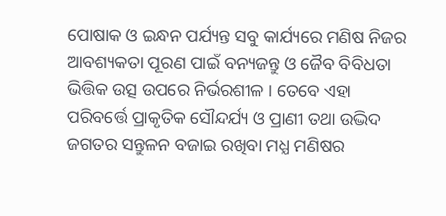ପୋଷାକ ଓ ଇନ୍ଧନ ପର୍ଯ୍ୟନ୍ତ ସବୁ କାର୍ଯ୍ୟରେ ମଣିଷ ନିଜର ଆବଶ୍ୟକତା ପୂରଣ ପାଇଁ ବନ୍ୟଜନ୍ତୁ ଓ ଜୈବ ବିବିଧତା ଭିତ୍ତିକ ଉତ୍ସ ଉପରେ ନିର୍ଭରଶୀଳ । ତେବେ ଏହା ପରିବର୍ତ୍ତେ ପ୍ରାକୃତିକ ସୌନ୍ଦର୍ଯ୍ୟ ଓ ପ୍ରାଣୀ ତଥା ଉଦ୍ଭିଦ ଜଗତର ସନ୍ତୁଳନ ବଜାଇ ରଖିବା ମଧ୍ଯ ମଣିଷର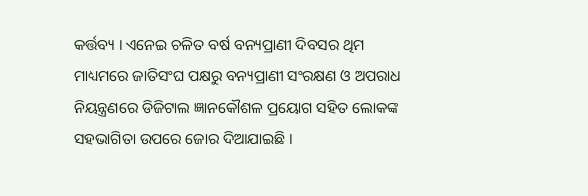କର୍ତ୍ତବ୍ୟ । ଏନେଇ ଚଳିତ ବର୍ଷ ବନ୍ୟପ୍ରାଣୀ ଦିବସର ଥିମ ମାଧ୍ୟମରେ ଜାତିସଂଘ ପକ୍ଷରୁ ବନ୍ୟପ୍ରାଣୀ ସଂରକ୍ଷଣ ଓ ଅପରାଧ ନିୟନ୍ତ୍ରଣରେ ଡିଜିଟାଲ ଜ୍ଞାନକୌଶଳ ପ୍ରୟୋଗ ସହିତ ଲୋକଙ୍କ ସହଭାଗିତା ଉପରେ ଜୋର ଦିଆଯାଇଛି ।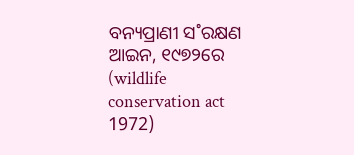ବନ୍ୟପ୍ରାଣୀ ସ˚ରକ୍ଷଣ ଆଇନ, ୧୯୭୨ରେ (wildlife conservation act 1972)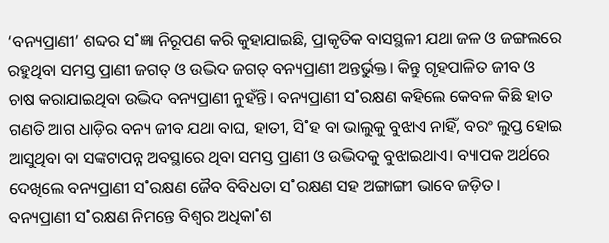‘ବନ୍ୟପ୍ରାଣୀ’ ଶବ୍ଦର ସ˚ଜ୍ଞା ନିରୂପଣ କରି କୁହାଯାଇଛି, ପ୍ରାକୃତିକ ବାସସ୍ଥଳୀ ଯଥା ଜଳ ଓ ଜଙ୍ଗଲରେ ରହୁଥିବା ସମସ୍ତ ପ୍ରାଣୀ ଜଗତ୍‌ ଓ ଉଦ୍ଭିଦ ଜଗତ୍‌ ବନ୍ୟପ୍ରାଣୀ ଅନ୍ତର୍ଭୁକ୍ତ। କିନ୍ତୁ ଗୃହପାଳିତ ଜୀବ ଓ ଚାଷ କରାଯାଇଥିବା ଉଦ୍ଭିଦ ବନ୍ୟପ୍ରାଣୀ ନୁହଁନ୍ତି। ବନ୍ୟପ୍ରାଣୀ ସ˚ରକ୍ଷଣ କହିଲେ କେବଳ କିଛି ହାତ ଗଣତି ଆଗ ଧାଡ଼ିର ବନ୍ୟ ଜୀବ ଯଥା ବାଘ, ହାତୀ, ସି˚ହ ବା ଭାଲୁକୁ ବୁଝାଏ ନାହିଁ, ବରଂ ଲୁପ୍ତ ହୋଇ ଆସୁଥିବା ବା ସଙ୍କଟାପନ୍ନ ଅବସ୍ଥାରେ ଥିବା ସମସ୍ତ ପ୍ରାଣୀ ଓ ଉଦ୍ଭିଦକୁ ବୁଝାଇଥାଏ। ବ୍ୟାପକ ଅର୍ଥରେ ଦେଖିଲେ ବନ୍ୟପ୍ରାଣୀ ସ˚ରକ୍ଷଣ ଜୈବ ବିବିଧତା ସ˚ରକ୍ଷଣ ସହ ଅଙ୍ଗାଙ୍ଗୀ ଭାବେ ଜଡ଼ିତ। ବନ୍ୟପ୍ରାଣୀ ସ˚ରକ୍ଷଣ ନିମନ୍ତେ ବିଶ୍ବର ଅଧିକା˚ଶ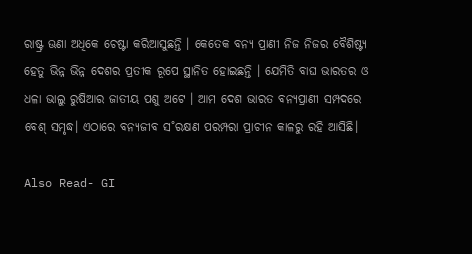ରାଷ୍ଟ୍ର ଊଣା ଅଧିକେ ଚେଷ୍ଟା କରିଆସୁଛନ୍ତି । କେତେକ ବନ୍ୟ ପ୍ରାଣୀ ନିଜ ନିଜର ବୈଶିଷ୍ଟ୍ୟ ହେତୁ ଭିନ୍ନ ଭିନ୍ନ ଦେଶର ପ୍ରତୀକ ରୂପେ ସ୍ଥାନିତ ହୋଇଛନ୍ତି । ଯେମିତି ବାଘ ଭାରତର ଓ ଧଳା ଭାଲୁ ରୁଷିଆର ଜାତୀୟ ପଶୁ ଅଟେ । ଆମ ଦେଶ ଭାରତ ବନ୍ୟପ୍ରାଣୀ ସମ୍ପଦରେ ବେଶ୍‌ ସମୃଦ୍ଧ। ଏଠାରେ ବନ୍ୟଜୀବ ସ˚ରକ୍ଷଣ ପରମ୍ପରା ପ୍ରାଚୀନ କାଳରୁ ରହି ଆସିଛି।

Also Read- GI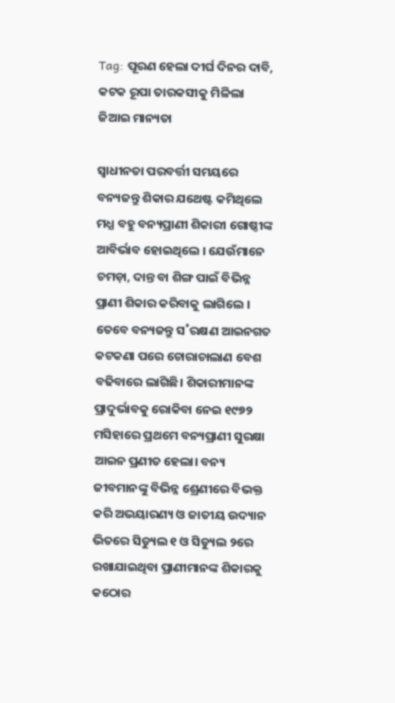Tag: ପୂରଣ ହେଲା ଦୀର୍ଘ ଦିନର ଦାବି, କଟକ ରୂପା ତାରକସୀକୁ ମିଳିଲା ଜିଆଇ ମାନ୍ୟତା

ସ୍ବାଧୀନତା ପରବର୍ତ୍ତୀ ସମୟରେ ବନ୍ୟଜନ୍ତୁ ଶିକାର ଯଥେଷ୍ଟ କମିଥିଲେ ମଧ୍ଯ ବହୁ ବନ୍ୟପ୍ରାଣୀ ଶିକାରୀ ଗୋଷ୍ଠୀଙ୍କ ଆବିର୍ଭାବ ହୋଇଥିଲେ । ଯେଉଁମାନେ ଚମଡ଼ା, ଦାନ୍ତ ବା ଶିଙ୍ଗ ପାଇଁ ବିଭିନ୍ନ ପ୍ରାଣୀ ଶିକାର କରିବାକୁ ଲାଗିଲେ । ତେବେ ବନ୍ୟଜନ୍ତୁ ସ˚ରକ୍ଷଣ ଆଇନଗତ କଟକଣା ପରେ ଚୋରାଚାଲାଣ ବେଶ ବଢିବାରେ ଲାଗିଛି। ଶିକାରୀମାନଙ୍କ ପ୍ରାଦୁର୍ଭାବକୁ ରୋକିବା ନେଇ ୧୯୭୨ ମସିହାରେ ପ୍ରଥମେ ବନ୍ୟପ୍ରାଣୀ ସୁରକ୍ଷା ଆଇନ ପ୍ରଣୀତ ହେଲା। ବନ୍ୟ ଜୀବମାନଙ୍କୁ ବିଭିନ୍ନ ଶ୍ରେଣୀରେ ବିଭକ୍ତ କରି ଅଭୟାରଣ୍ୟ ଓ ଜାତୀୟ ଉଦ୍ୟାନ ଭିତରେ ସିଡ୍ୟୁଲ ୧ ଓ ସିଡ୍ୟୁଲ ୨ରେ ରଖାଯାଇଥିବା ପ୍ରାଣୀମାନଙ୍କ ଶିକାରକୁ କଠୋର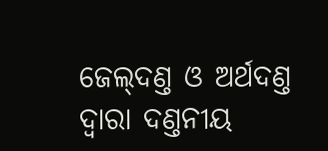ଜେଲ୍‌ଦଣ୍ତ ଓ ଅର୍ଥଦଣ୍ତ ଦ୍ବାରା ଦଣ୍ତନୀୟ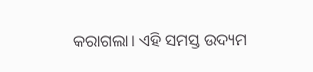କରାଗଲା। ଏହି ସମସ୍ତ ଉଦ୍ୟମ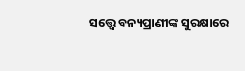ସତ୍ତ୍ବେ ବନ୍ୟପ୍ରାଣୀଙ୍କ ସୁରକ୍ଷାରେ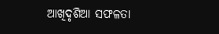ଆଖିଦୃଶିଆ ସଫଳତା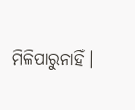ମିଳିପାରୁନାହିଁ।